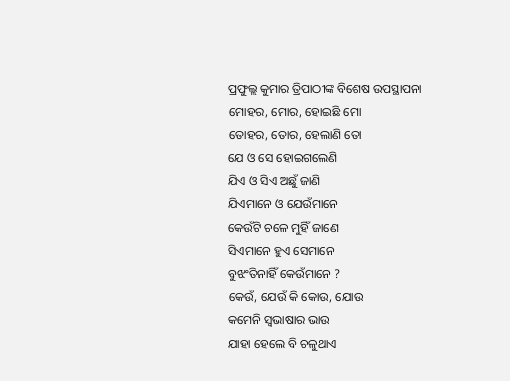ପ୍ରଫୁଲ୍ଲ କୁମାର ତ୍ରିପାଠୀଙ୍କ ବିଶେଷ ଉପସ୍ଥାପନା
ମୋହର, ମୋର, ହୋଇଛି ମୋ
ତୋହର, ତୋର, ହେଲାଣି ତୋ
ଯେ ଓ ସେ ହୋଇଗଲେଣି
ଯିଏ ଓ ସିଏ ଅଛୁଁ ଜାଣି
ଯିଏମାନେ ଓ ଯେଉଁମାନେ
କେଉଁଟି ଚଳେ ମୁହିଁ ଜାଣେ
ସିଏମାନେ ହୁଏ ସେମାନେ
ବୁଝଂତିନାହିଁ କେଉଁମାନେ ?
କେଉଁ, ଯେଉଁ କି କୋଉ, ଯୋଉ
କମେନି ସ୍ବଭାଷାର ଭାଉ
ଯାହା ହେଲେ ବି ଚଳୁଥାଏ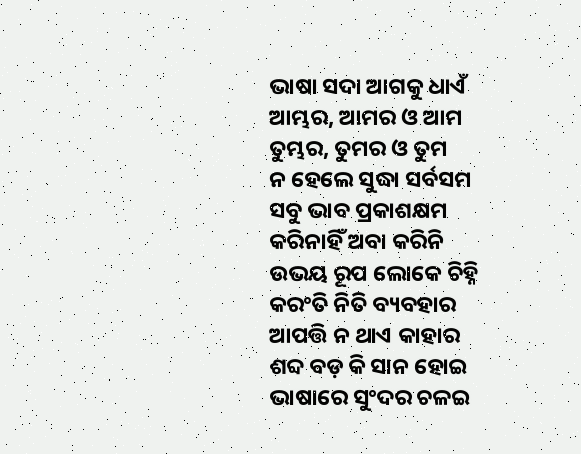ଭାଷା ସଦା ଆଗକୁ ଧାଏଁ
ଆମ୍ଭର, ଆମର ଓ ଆମ
ତୁମ୍ଭର, ତୁମର ଓ ତୁମ
ନ ହେଲେ ସୁଦ୍ଧା ସର୍ବସମ
ସବୁ ଭାବ ପ୍ରକାଶକ୍ଷମ
କରିନାହିଁ ଅବା କରିନି
ଉଭୟ ରୂପ ଲୋକେ ଚିହ୍ନି
କରଂତି ନିତି ବ୍ୟବହାର
ଆପତ୍ତି ନ ଥାଏ କାହାର
ଶବ୍ଦ ବଡ଼ କି ସାନ ହୋଇ
ଭାଷାରେ ସୁଂଦର ଚଳଇ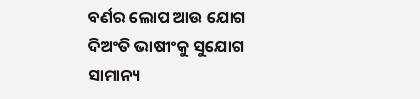ବର୍ଣର ଲୋପ ଆଉ ଯୋଗ
ଦିଅଂତି ଭାଷୀଂକୁ ସୁଯୋଗ
ସାମାନ୍ୟ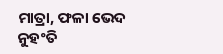ମାତ୍ରା, ଫଳା ଭେଦ
ନୁହଂତି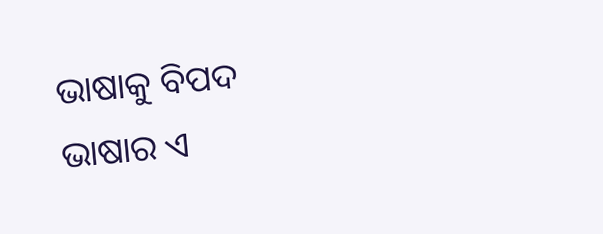ଭାଷାକୁ ବିପଦ
ଭାଷାର ଏ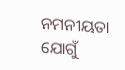ନମନୀୟତା
ଯୋଗୁଁ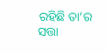ରହିଛି ତା’ର ସତ୍ତା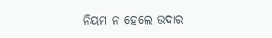ନିୟମ ନ ହେଲେ ଉଦାର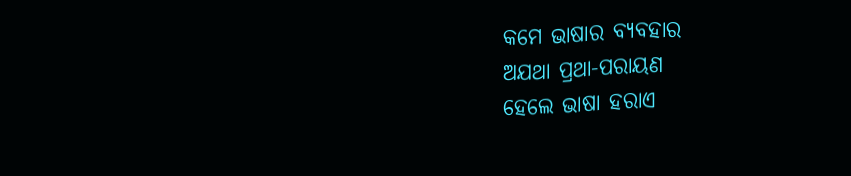କମେ ଭାଷାର ବ୍ୟବହାର
ଅଯଥା ପ୍ରଥା-ପରାୟଣ
ହେଲେ ଭାଷା ହରାଏ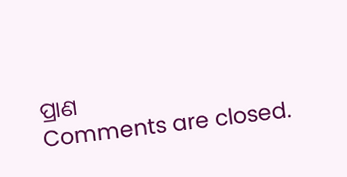ପ୍ରାଣ
Comments are closed.